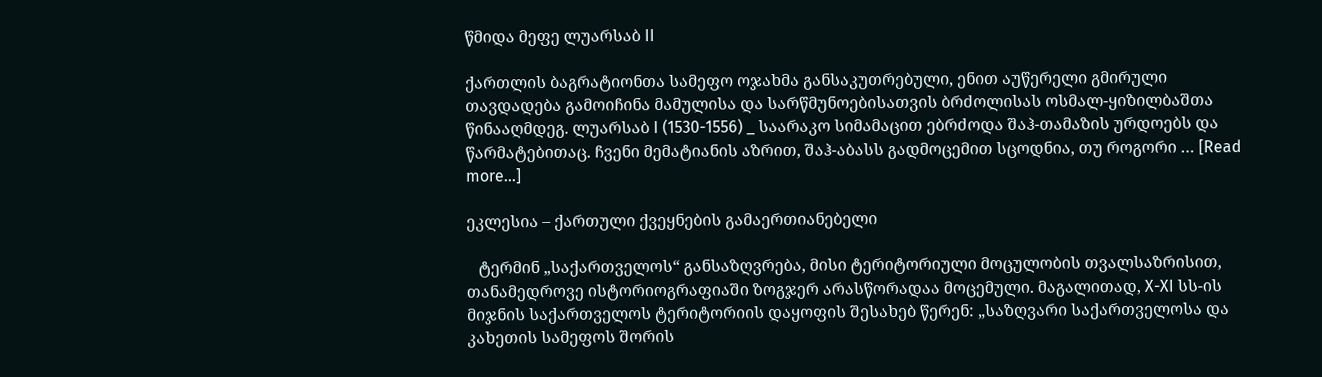წმიდა მეფე ლუარსაბ II

ქართლის ბაგრატიონთა სამეფო ოჯახმა განსაკუთრებული, ენით აუწერელი გმირული თავდადება გამოიჩინა მამულისა და სარწმუნოებისათვის ბრძოლისას ოსმალ-ყიზილბაშთა წინააღმდეგ. ლუარსაბ I (1530-1556) _ საარაკო სიმამაცით ებრძოდა შაჰ-თამაზის ურდოებს და წარმატებითაც. ჩვენი მემატიანის აზრით, შაჰ-აბასს გადმოცემით სცოდნია, თუ როგორი … [Read more...]

ეკლესია – ქართული ქვეყნების გამაერთიანებელი

   ტერმინ „საქართველოს“ განსაზღვრება, მისი ტერიტორიული მოცულობის თვალსაზრისით, თანამედროვე ისტორიოგრაფიაში ზოგჯერ არასწორადაა მოცემული. მაგალითად, X-XI სს-ის მიჯნის საქართველოს ტერიტორიის დაყოფის შესახებ წერენ: „საზღვარი საქართველოსა და კახეთის სამეფოს შორის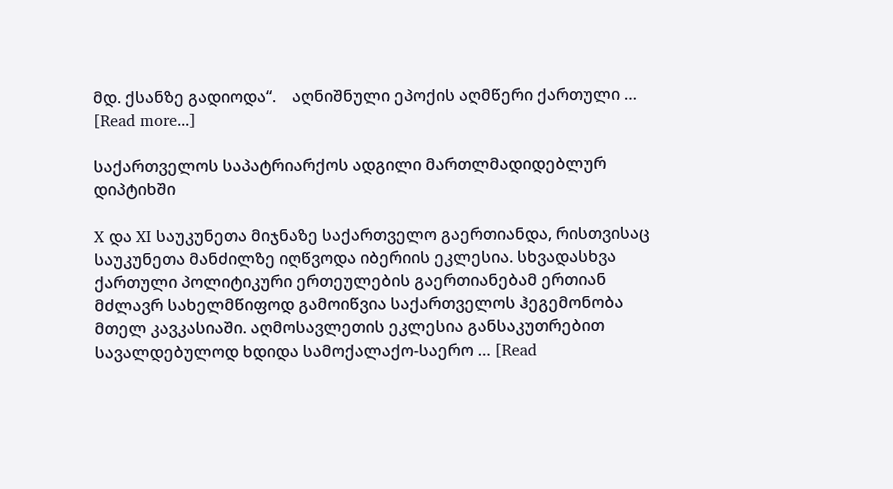მდ. ქსანზე გადიოდა“.    აღნიშნული ეპოქის აღმწერი ქართული … [Read more...]

საქართველოს საპატრიარქოს ადგილი მართლმადიდებლურ დიპტიხში

X და XI საუკუნეთა მიჯნაზე საქართველო გაერთიანდა, რისთვისაც საუკუნეთა მანძილზე იღწვოდა იბერიის ეკლესია. სხვადასხვა ქართული პოლიტიკური ერთეულების გაერთიანებამ ერთიან მძლავრ სახელმწიფოდ გამოიწვია საქართველოს ჰეგემონობა მთელ კავკასიაში. აღმოსავლეთის ეკლესია განსაკუთრებით სავალდებულოდ ხდიდა სამოქალაქო-საერო … [Read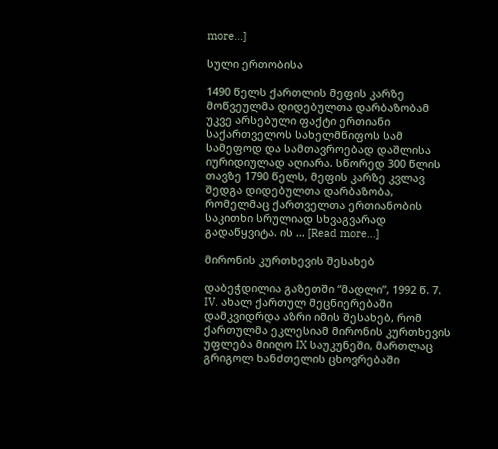more...]

სული ერთობისა

1490 წელს ქართლის მეფის კარზე მოწვეულმა დიდებულთა დარბაზობამ უკვე არსებული ფაქტი ერთიანი საქართველოს სახელმწიფოს სამ სამეფოდ და სამთავროებად დაშლისა იურიდიულად აღიარა. სწორედ 300 წლის თავზე 1790 წელს, მეფის კარზე კვლავ შედგა დიდებულთა დარბაზობა, რომელმაც ქართველთა ერთიანობის საკითხი სრულიად სხვაგვარად გადაწყვიტა. ის … [Read more...]

მირონის კურთხევის შესახებ

დაბეჭდილია გაზეთში “მადლი”, 1992 წ. 7. IV. ახალ ქართულ მეცნიერებაში დამკვიდრდა აზრი იმის შესახებ, რომ ქართულმა ეკლესიამ მირონის კურთხევის უფლება მიიღო IX საუკუნეში, მართლაც გრიგოლ ხანძთელის ცხოვრებაში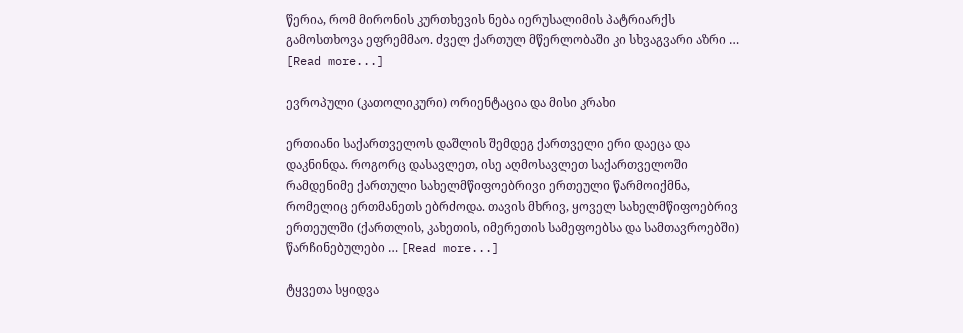წერია, რომ მირონის კურთხევის ნება იერუსალიმის პატრიარქს გამოსთხოვა ეფრემმაო. ძველ ქართულ მწერლობაში კი სხვაგვარი აზრი … [Read more...]

ევროპული (კათოლიკური) ორიენტაცია და მისი კრახი

ერთიანი საქართველოს დაშლის შემდეგ ქართველი ერი დაეცა და დაკნინდა. როგორც დასავლეთ, ისე აღმოსავლეთ საქართველოში რამდენიმე ქართული სახელმწიფოებრივი ერთეული წარმოიქმნა, რომელიც ერთმანეთს ებრძოდა. თავის მხრივ, ყოველ სახელმწიფოებრივ ერთეულში (ქართლის, კახეთის, იმერეთის სამეფოებსა და სამთავროებში) წარჩინებულები … [Read more...]

ტყვეთა სყიდვა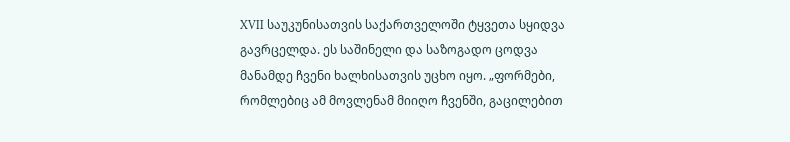XVII საუკუნისათვის საქართველოში ტყვეთა სყიდვა გავრცელდა. ეს საშინელი და საზოგადო ცოდვა მანამდე ჩვენი ხალხისათვის უცხო იყო. „ფორმები, რომლებიც ამ მოვლენამ მიიღო ჩვენში, გაცილებით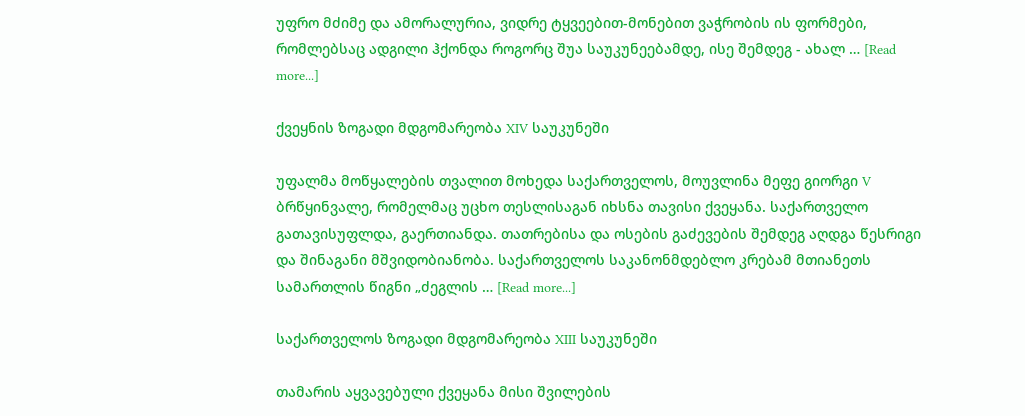უფრო მძიმე და ამორალურია, ვიდრე ტყვეებით-მონებით ვაჭრობის ის ფორმები, რომლებსაც ადგილი ჰქონდა როგორც შუა საუკუნეებამდე, ისე შემდეგ - ახალ … [Read more...]

ქვეყნის ზოგადი მდგომარეობა XIV საუკუნეში

უფალმა მოწყალების თვალით მოხედა საქართველოს, მოუვლინა მეფე გიორგი V ბრწყინვალე, რომელმაც უცხო თესლისაგან იხსნა თავისი ქვეყანა. საქართველო გათავისუფლდა, გაერთიანდა. თათრებისა და ოსების გაძევების შემდეგ აღდგა წესრიგი და შინაგანი მშვიდობიანობა. საქართველოს საკანონმდებლო კრებამ მთიანეთს სამართლის წიგნი „ძეგლის … [Read more...]

საქართველოს ზოგადი მდგომარეობა XIII საუკუნეში

თამარის აყვავებული ქვეყანა მისი შვილების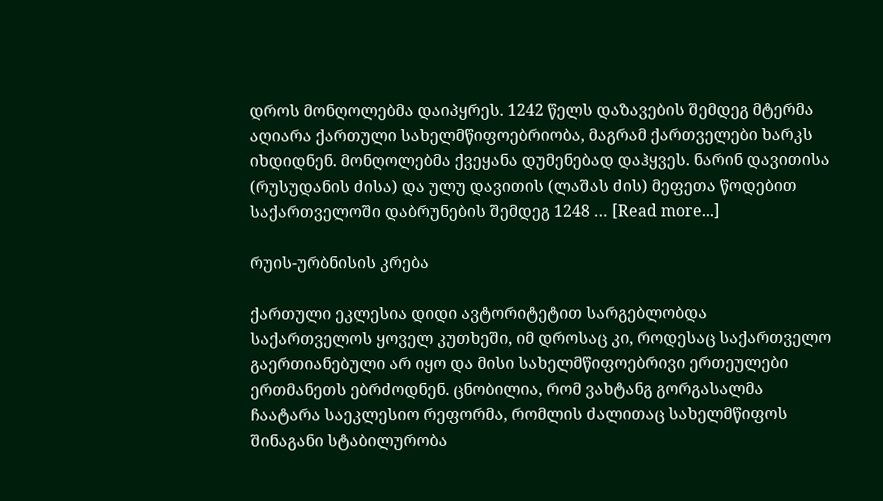დროს მონღოლებმა დაიპყრეს. 1242 წელს დაზავების შემდეგ მტერმა აღიარა ქართული სახელმწიფოებრიობა, მაგრამ ქართველები ხარკს იხდიდნენ. მონღოლებმა ქვეყანა დუმენებად დაჰყვეს. ნარინ დავითისა (რუსუდანის ძისა) და ულუ დავითის (ლაშას ძის) მეფეთა წოდებით საქართველოში დაბრუნების შემდეგ 1248 … [Read more...]

რუის-ურბნისის კრება

ქართული ეკლესია დიდი ავტორიტეტით სარგებლობდა საქართველოს ყოველ კუთხეში, იმ დროსაც კი, როდესაც საქართველო გაერთიანებული არ იყო და მისი სახელმწიფოებრივი ერთეულები ერთმანეთს ებრძოდნენ. ცნობილია, რომ ვახტანგ გორგასალმა ჩაატარა საეკლესიო რეფორმა, რომლის ძალითაც სახელმწიფოს შინაგანი სტაბილურობა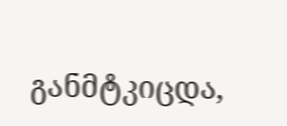განმტკიცდა,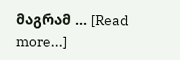მაგრამ … [Read more...]